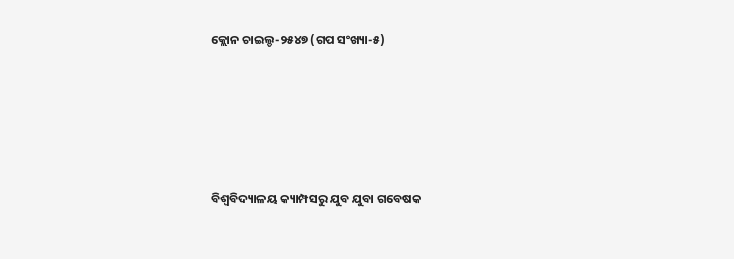କ୍ଲୋନ ଚାଇଲ୍ଡ-୨୫୪୭ (ଗପ ସଂଖ୍ୟା-୫)





ବିଶ୍ୱବିଦ୍ୟାଳୟ କ୍ୟାମ୍ପସରୁ ଯୁବ ଯୁବା ଗବେଷକ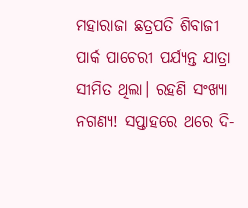ମହାରାଜା ଛତ୍ରପତି ଶିବାଜୀ ପାର୍କ ପାଚେରୀ ପର୍ଯ୍ୟନ୍ତ ଯାତ୍ରା ସୀମିତ ଥିଲା। ରହଣି ସଂଖ୍ୟା ନଗଣ୍ୟ! ସପ୍ତାହରେ ଥରେ ଦି-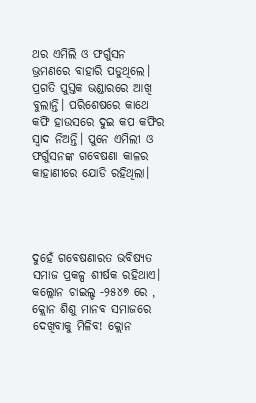ଥର ଏମିଲି ଓ ଫର୍ଗୁସନ ଭ୍ରମଣରେ ବାହାରି ପଡୁଥିଲେ। ପ୍ରଗତି ପୁସ୍ତକ ଭଣ୍ଡାରରେ ଆଖି ବୁଲାନ୍ତି। ପରିଶେଷରେ କାଥେ କଫି ହାଉସରେ ଦୁଇ କପ କଫିର ସ୍ୱାଦ ନିଅନ୍ତି। ପୁନେ ଏମିଲୀ ଓ ଫର୍ଗୁସନଙ୍କ ଗବେଷଣା କାଳର କାହାଣୀରେ ଯୋଡି ରହିଥିଲା।




ଦୁହେଁ ଗବେଷଣାରତ ଭବିଷ୍ୟତ ସମାଜ ପ୍ରକଳ୍ପ ଶୀର୍ଷକ ରହିଥାଏ। କଲ୍ଲୋନ ଚାଇଲ୍ଡ -୨୫୪୭ ରେ , କ୍ଲୋନ ଶିଶୁ ମାନବ ସମାଜରେ ଦେଖିବାକୁ ମିଳିବ! କ୍ଲୋନ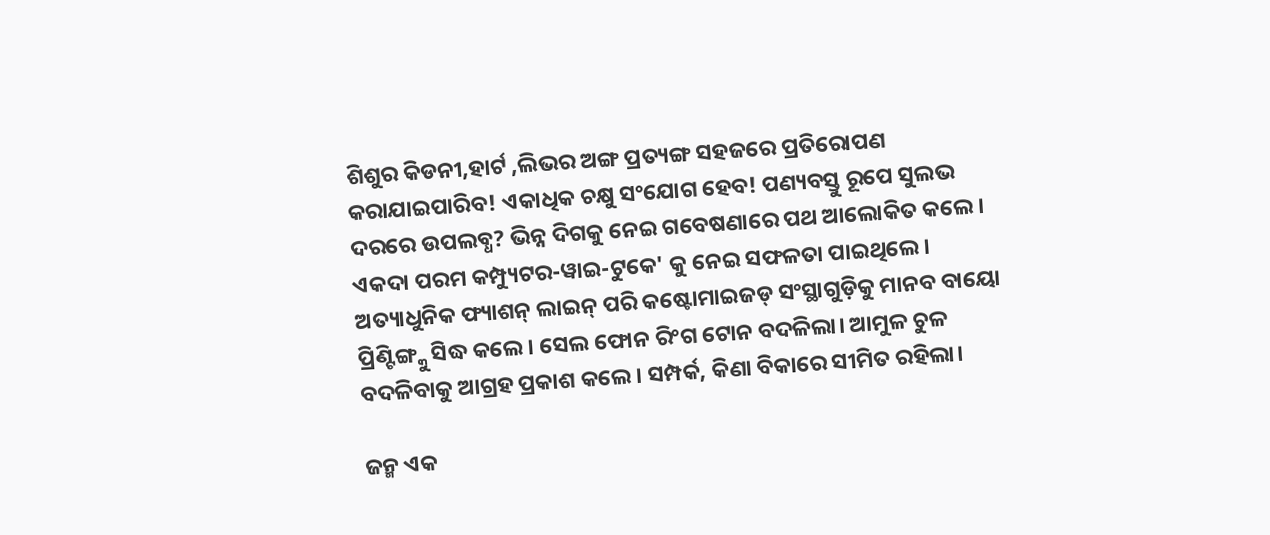ଶିଶୁର କିଡନୀ,ହାର୍ଟ ,ଲିଭର ଅଙ୍ଗ ପ୍ରତ୍ୟଙ୍ଗ ସହଜରେ ପ୍ରତିରୋପଣ କରାଯାଇପାରିବ! ଏକାଧିକ ଚକ୍ଷୁ ସଂଯୋଗ ହେବ! ପଣ୍ୟବସ୍ତୁ ରୂପେ ସୁଲଭ ଦରରେ ଉପଲବ୍ଧ? ଭିନ୍ନ ଦିଗକୁ ନେଇ ଗବେଷଣାରେ ପଥ ଆଲୋକିତ କଲେ । ଏକଦା ପରମ କମ୍ପ୍ୟୁଟର-ୱାଇ-ଟୁକେ' କୁ ନେଇ ସଫଳତା ପାଇଥିଲେ।
ଅତ୍ୟାଧୁନିକ ଫ୍ୟାଶନ୍ ଲାଇନ୍ ପରି କଷ୍ଟୋମାଇଜଡ୍ ସଂସ୍ଥାଗୁଡ଼ିକୁ ମାନବ ବାୟୋ ପ୍ରିଣ୍ଟିଙ୍ଗ୍କୁ ସିଦ୍ଧ କଲେ। ସେଲ ଫୋନ ରିଂଗ ଟୋନ ବଦଳିଲା। ଆମୁଳ ଚୁଳ ବଦଳିବାକୁ ଆଗ୍ରହ ପ୍ରକାଶ କଲେ। ସମ୍ପର୍କ, କିଣା ବିକାରେ ସୀମିତ ରହିଲା।

ଜନ୍ମ ଏକ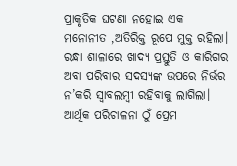ପ୍ରାକୃତିକ ଘଟଣା ନହୋଇ ଏକ ମନୋନୀତ ,ଅତିରିକ୍ତ ରୂପେ ମୁକ୍ତ ରହିଲା। ରନ୍ଧା ଶାଳାରେ ଖାଦ୍ୟ ପ୍ରସ୍ତୁତି ଓ କାରିଗର ଅବା ପରିବାର ସଦସ୍ୟଙ୍କ ଉପରେ ନିର୍ଭର ନ’କରି ସ୍ୱାବଲମ୍ବୀ ରହିବାକୁ ଲାଗିଲା। ଆର୍ଥିକ ପରିଚାଳନା ଠୁଁ ପ୍ରେମ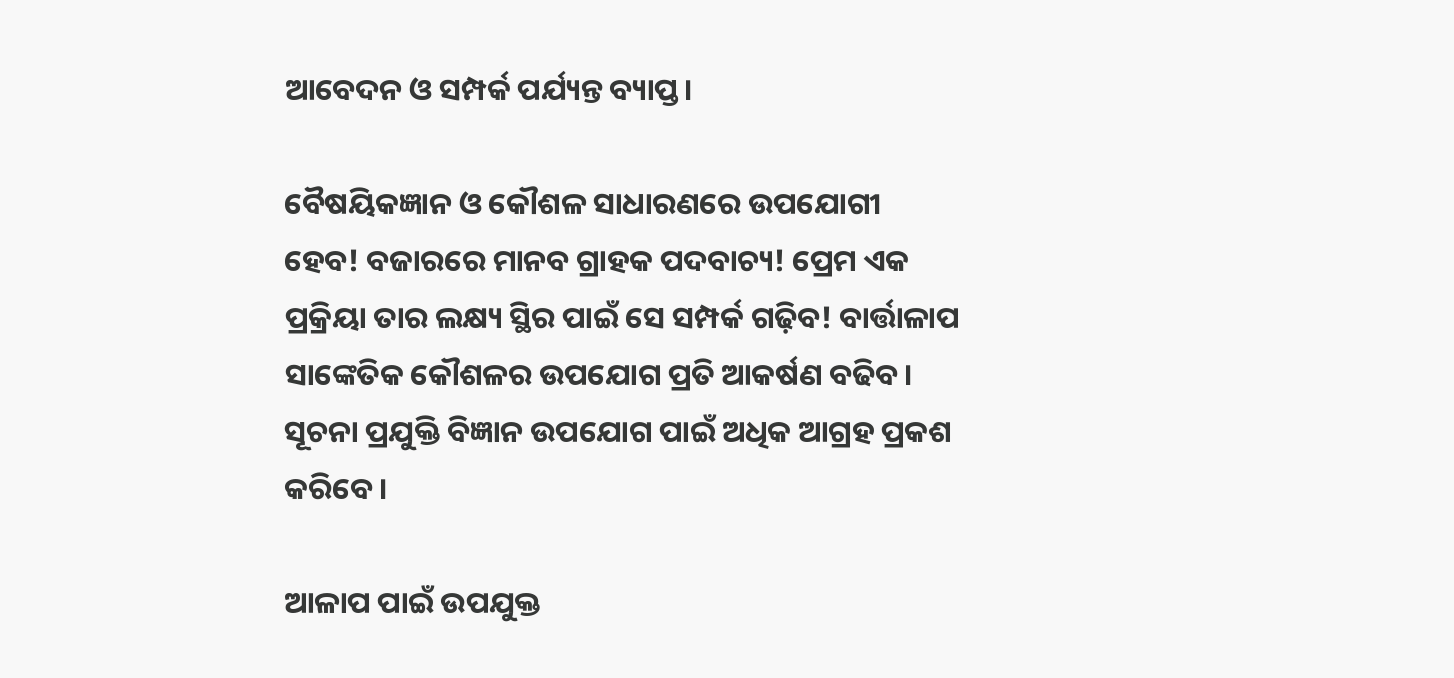ଆବେଦନ ଓ ସମ୍ପର୍କ ପର୍ଯ୍ୟନ୍ତ ବ୍ୟାପ୍ତ।

ବୈଷୟିକଜ୍ଞାନ ଓ କୌଶଳ ସାଧାରଣରେ ଉପଯୋଗୀ ହେବ! ବଜାରରେ ମାନବ ଗ୍ରାହକ ପଦବାଚ୍ୟ! ପ୍ରେମ ଏକ ପ୍ରକ୍ରିୟା ତାର ଲକ୍ଷ୍ୟ ସ୍ଥିର ପାଇଁ ସେ ସମ୍ପର୍କ ଗଢ଼ିବ! ବାର୍ତ୍ତାଳାପ ସାଙ୍କେତିକ କୌଶଳର ଉପଯୋଗ ପ୍ରତି ଆକର୍ଷଣ ବଢିବ। ସୂଚନା ପ୍ରଯୁକ୍ତି ବିଜ୍ଞାନ ଉପଯୋଗ ପାଇଁ ଅଧିକ ଆଗ୍ରହ ପ୍ରକଶ କରିବେ।

ଆଳାପ ପାଇଁ ଉପଯୁକ୍ତ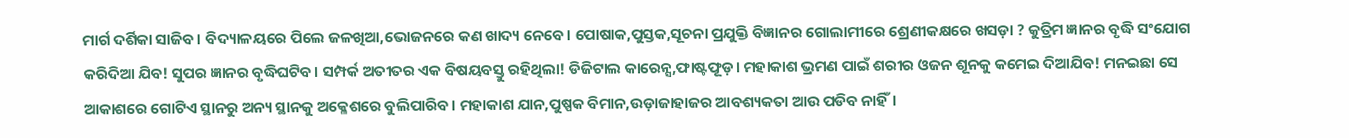ମାର୍ଗ ଦର୍ଶିକା ସାଜିବ। ବିଦ୍ୟାଳୟରେ ପିଲେ ଜଳଖିଆ,ଭୋଜନରେ କଣ ଖାଦ୍ୟ ନେବେ। ପୋଷାକ,ପୁସ୍ତକ,ସୂଚନା ପ୍ରଯୁକ୍ତି ବିଜ୍ଞାନର ଗୋଲାମୀରେ ଶ୍ରେଣୀକକ୍ଷରେ ଖସଡ଼ା ? କୁତ୍ରିମ ଜ୍ଞାନର ବୃଦ୍ଧି ସଂଯୋଗ କରିଦିଆ ଯିବ! ସୁପର ଜ୍ଞାନର ବୃଦ୍ଧିଘଟିବ। ସମ୍ପର୍କ ଅତୀତର ଏକ ବିଷୟବସ୍ତୁ ରହିଥିଲା! ଡିଜିଟାଲ କାରେନ୍ସ,ଫାଷ୍ଟଫୂଡ଼। ମହାକାଶ ଭ୍ରମଣ ପାଇଁ ଶରୀର ଓଜନ ଶୂନକୁ କମେଇ ଦିଆଯିବ! ମନଇଛା ସେ ଆକାଶରେ ଗୋଟିଏ ସ୍ଥାନରୁ ଅନ୍ୟ ସ୍ଥାନକୁ ଅକ୍ଳେଶରେ ବୁଲିପାରିବ। ମହାକାଶ ଯାନ,ପୁଷ୍ପକ ବିମାନ,ଉଡ଼ାଜାହାଜର ଆବଶ୍ୟକତା ଆଉ ପଡିବ ନାହିଁ।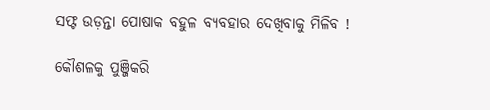ସଫ୍ଟ ଉଡ଼ନ୍ତା ପୋଷାକ ବହୁଳ ବ୍ୟବହାର ଦେଖିବାକୁ ମିଳିବ !

କୌଶଳକୁ ପୁଞ୍ଜିକରି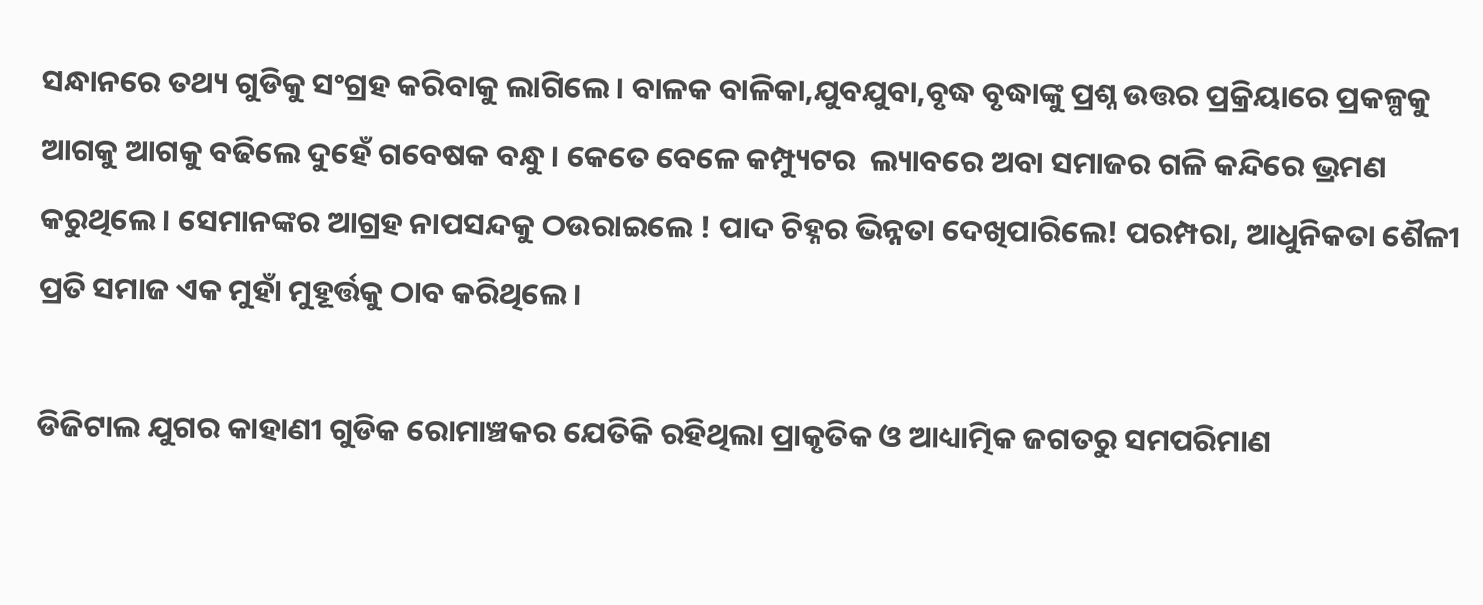ସନ୍ଧାନରେ ତଥ୍ୟ ଗୁଡିକୁ ସଂଗ୍ରହ କରିବାକୁ ଲାଗିଲେ। ବାଳକ ବାଳିକା,ଯୁବଯୁବା,ବୃଦ୍ଧ ବୃଦ୍ଧାଙ୍କୁ ପ୍ରଶ୍ନ ଉତ୍ତର ପ୍ରକ୍ରିୟାରେ ପ୍ରକଳ୍ପକୁ ଆଗକୁ ଆଗକୁ ବଢିଲେ ଦୁହେଁ ଗବେଷକ ବନ୍ଧୁ। କେତେ ବେଳେ କମ୍ପ୍ୟୁଟର  ଲ୍ୟାବରେ ଅବା ସମାଜର ଗଳି କନ୍ଦିରେ ଭ୍ରମଣ କରୁଥିଲେ। ସେମାନଙ୍କର ଆଗ୍ରହ ନାପସନ୍ଦକୁ ଠଉରାଇଲେ ! ପାଦ ଚିହ୍ନର ଭିନ୍ନତା ଦେଖିପାରିଲେ! ପରମ୍ପରା, ଆଧୁନିକତା ଶୈଳୀ ପ୍ରତି ସମାଜ ଏକ ମୁହାଁ ମୁହୂର୍ତ୍ତକୁ ଠାବ କରିଥିଲେ।

ଡିଜିଟାଲ ଯୁଗର କାହାଣୀ ଗୁଡିକ ରୋମାଞ୍ଚକର ଯେତିକି ରହିଥିଲା ପ୍ରାକୃତିକ ଓ ଆଧ୍ୟାତ୍ମିକ ଜଗତରୁ ସମପରିମାଣ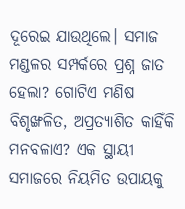ଦୂରେଇ ଯାଉଥିଲେ। ସମାଜ ମଣ୍ଡଳର ସମ୍ପର୍କରେ ପ୍ରଶ୍ନ ଜାତ ହେଲା? ଗୋଟିଏ ମଣିଷ ବିଶୃଙ୍ଖଳିତ, ଅପ୍ରତ୍ୟାଶିତ କାହିଁକି ମନବଳାଏ? ଏକ ସ୍ଥାୟୀ ସମାଜରେ ନିୟମିତ ଉପାୟକୁ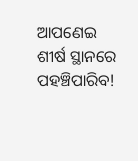ଆପଣେଇ ଶୀର୍ଷ ସ୍ଥାନରେ ପହଞ୍ଚିପାରିବ!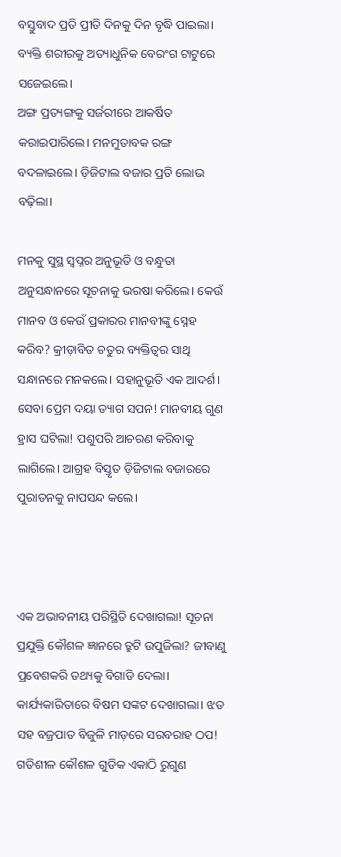ବସ୍ତୁବାଦ ପ୍ରତି ପ୍ରୀତି ଦିନକୁ ଦିନ ବୃଦ୍ଧି ପାଇଲା। ବ୍ୟକ୍ତି ଶରୀରକୁ ଅତ୍ୟାଧୁନିକ ବେରଂଗ ଟାଟୁରେ ସଜେଇଲେ।
ଅଙ୍ଗ ପ୍ରତ୍ୟଙ୍ଗକୁ ସର୍ଜରୀରେ ଆକର୍ଷିତ କରାଇପାରିଲେ। ମନମୁତାବକ ରଙ୍ଗ ବଦଳାଇଲେ। ଡ଼ିଜିଟାଲ ବଜାର ପ୍ରତି ଲୋଭ ବଢ଼ିଲା।

ମନକୁ ସୁସ୍ଥ ସ୍ୱପ୍ନର ଅନୁଭୂତି ଓ ବନ୍ଧୁତା ଅନୁସନ୍ଧାନରେ ସୂଚନାକୁ ଭରଷା କରିଲେ। କେଉଁ ମାନବ ଓ କେଉଁ ପ୍ରକାରର ମାନବୀଙ୍କୁ ସ୍ନେହ କରିବ? କ୍ରୀଡ଼ାବିତ ଚତୁର ବ୍ୟକ୍ତିତ୍ୱର ସାଥି ସନ୍ଧାନରେ ମନକଲେ। ସହାନୁଭୂତି ଏକ ଆଦର୍ଶ। ସେବା ପ୍ରେମ ଦୟା ତ୍ୟାଗ ସପନ! ମାନବୀୟ ଗୁଣ ହ୍ରାସ ଘଟିଲା! ପଶୁପରି ଆଚରଣ କରିବାକୁ ଲାଗିଲେ। ଆଗ୍ରହ ବିସ୍ତୃତ ଡ଼ିଜିଟାଲ ବଜାରରେ ପୁରାତନକୁ ନାପସନ୍ଦ କଲେ।



ଏକ ଅଭାବନୀୟ ପରିସ୍ଥିତି ଦେଖାଗଲା! ସୂଚନା ପ୍ରଯୁକ୍ତି କୌଶଳ ଜ୍ଞାନରେ ତ୍ରୁଟି ଉପୁଜିଲା? ଜୀବାଣୁ ପ୍ରବେଶକରି ତଥ୍ୟକୁ ବିଗାଡି ଦେଲା। କାର୍ଯ୍ୟକାରିତାରେ ବିଷମ ସଙ୍କଟ ଦେଖାଗଲା। ଝଡ ସହ ବଜ୍ରପାତ ବିଜୁଳି ମାଡ଼ରେ ସରବରାହ ଠପ! ଗତିଶୀଳ କୌଶଳ ଗୁଡିକ ଏକାଠି ରୁଗୁଣ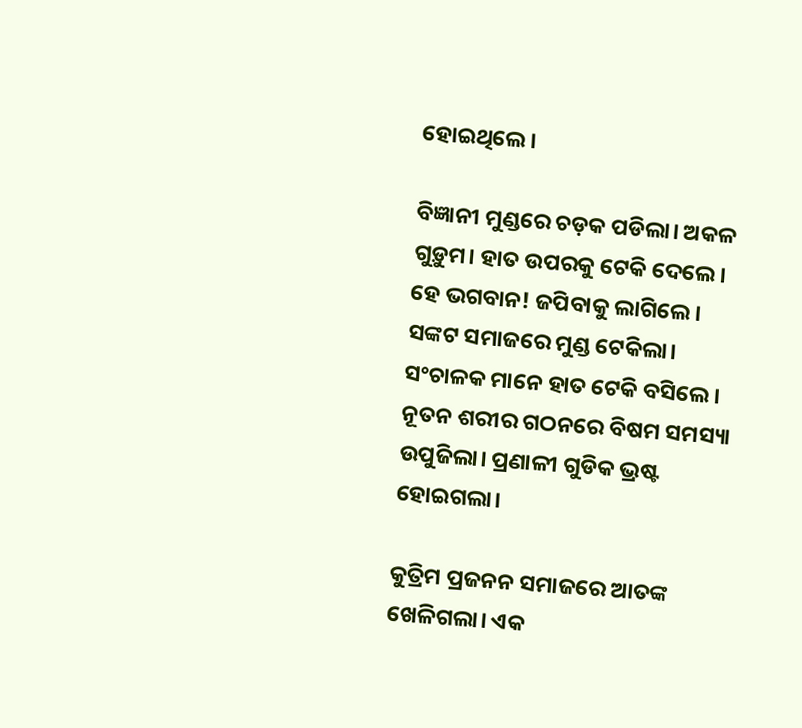ହୋଇଥିଲେ।

ବିଜ୍ଞାନୀ ମୁଣ୍ଡରେ ଚଡ଼କ ପଡିଲା। ଅକଳ ଗୁଡ଼ୁମ। ହାତ ଉପରକୁ ଟେକି ଦେଲେ। ହେ ଭଗବାନ! ଜପିବାକୁ ଲାଗିଲେ। ସଙ୍କଟ ସମାଜରେ ମୁଣ୍ଡ ଟେକିଲା। ସଂଚାଳକ ମାନେ ହାତ ଟେକି ବସିଲେ। ନୂତନ ଶରୀର ଗଠନରେ ବିଷମ ସମସ୍ୟା ଉପୁଜିଲା। ପ୍ରଣାଳୀ ଗୁଡିକ ଭ୍ରଷ୍ଟ ହୋଇଗଲା।

କୁତ୍ରିମ ପ୍ରଜନନ ସମାଜରେ ଆତଙ୍କ ଖେଳିଗଲା। ଏକ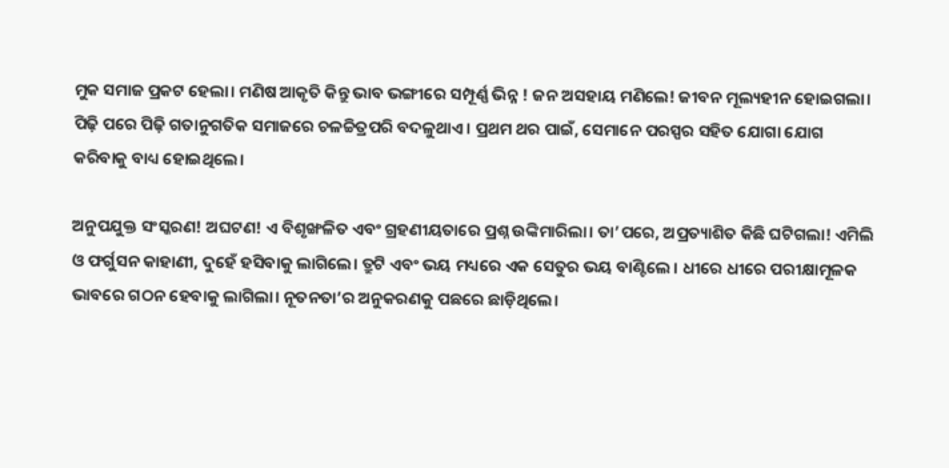ମୁକ ସମାଜ ପ୍ରକଟ ହେଲା। ମଣିଷ ଆକୃତି କିନ୍ତୁ ଭାବ ଭଙ୍ଗୀରେ ସମ୍ପୂର୍ଣ୍ଣ ଭିନ୍ନ ! ଜନ ଅସହାୟ ମଣିଲେ! ଜୀବନ ମୂଲ୍ୟହୀନ ହୋଇଗଲା। ପିଢ଼ି ପରେ ପିଢ଼ି ଗତାନୁଗତିକ ସମାଜରେ ଚଳଚ୍ଚିତ୍ରପରି ବଦଳୁଥାଏ। ପ୍ରଥମ ଥର ପାଇଁ, ସେମାନେ ପରସ୍ପର ସହିତ ଯୋଗା ଯୋଗ କରିବାକୁ ବାଧ୍ୟ ହୋଇଥିଲେ।

ଅନୁପଯୁକ୍ତ ସଂସ୍କରଣ! ଅଘଟଣ! ଏ ବିଶୃଙ୍ଖଳିତ ଏବଂ ଗ୍ରହଣୀୟତାରେ ପ୍ରଶ୍ନ ଉଙ୍କିମାରିଲା। ତା’ପରେ, ଅପ୍ରତ୍ୟାଶିତ କିଛି ଘଟିଗଲା! ଏମିଲି ଓ ଫର୍ଗୁସନ କାହାଣୀ, ଦୁହେଁ ହସିବାକୁ ଲାଗିଲେ। ତ୍ରୁଟି ଏବଂ ଭୟ ମଧ୍ୟରେ ଏକ ସେତୁର ଭୟ ବାଣ୍ଟିଲେ । ଧୀରେ ଧୀରେ ପରୀକ୍ଷାମୂଳକ ଭାବରେ ଗଠନ ହେବାକୁ ଲାଗିଲା। ନୂତନତା’ର ଅନୁକରଣକୁ ପଛରେ ଛାଡ଼ିଥିଲେ।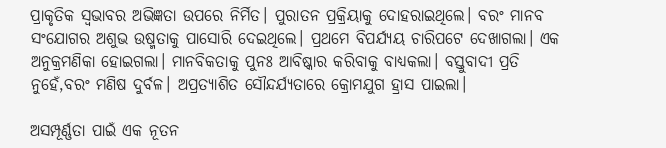ପ୍ରାକୃତିକ ସ୍ୱଭାବର ଅଭିଜ୍ଞତା ଉପରେ ନିର୍ମିତ। ପୁରାତନ ପ୍ରକ୍ରିୟାକୁ ଦୋହରାଇଥିଲେ। ବରଂ ମାନବ ସଂଯୋଗର ଅଶୁଭ ଉଷ୍ମତାକୁ ପାସୋରି ଦେଇଥିଲେ। ପ୍ରଥମେ ବିପର୍ଯ୍ୟୟ ଚାରିପଟେ ଦେଖାଗଲା। ଏକ ଅନୁକ୍ରମଣିକା ହୋଇଗଲା। ମାନବିକତାକୁ ପୁନଃ ଆବିଷ୍କାର କରିବାକୁ ବାଧ୍ୟକଲା। ବସ୍ତୁବାଦୀ ପ୍ରତି ନୁହେଁ,ବରଂ ମଣିଷ ଦୁର୍ବଳ। ଅପ୍ରତ୍ୟାଶିତ ସୌନ୍ଦର୍ଯ୍ୟତାରେ କ୍ରୋମଯୁଗ ହ୍ରାସ ପାଇଲା।

ଅସମ୍ପୂର୍ଣ୍ଣତା ପାଇଁ ଏକ ନୂତନ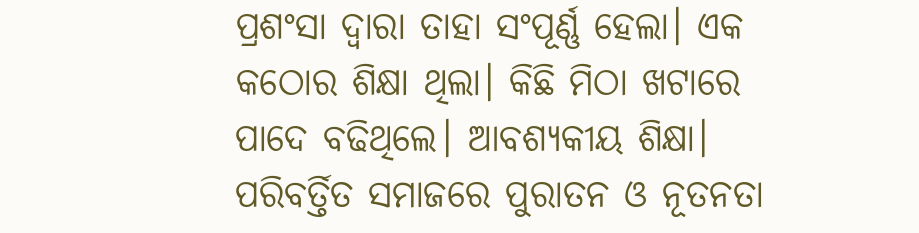ପ୍ରଶଂସା ଦ୍ୱାରା ତାହା ସଂପୂର୍ଣ୍ଣ ହେଲା। ଏକ କଠୋର ଶିକ୍ଷା ଥିଲା। କିଛି ମିଠା ଖଟାରେ ପାଦେ ବଢିଥିଲେ। ଆବଶ୍ୟକୀୟ ଶିକ୍ଷା। ପରିବର୍ତ୍ତିତ ସମାଜରେ ପୁରାତନ ଓ ନୂତନତା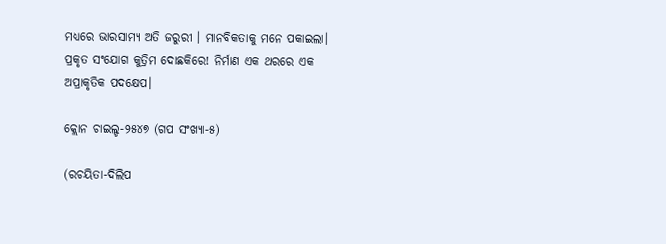ମଧ୍ୟରେ ଭାରସାମ୍ୟ ଅତି ଜରୁରୀ । ମାନବିକତାକୁ ମନେ ପକାଇଲା। ପ୍ରକୃତ ସଂଯୋଗ କୁତ୍ରିମ ଦୋଛକିରେ! ନିର୍ମାଣ ଏକ ଥରରେ ଏକ ଅପ୍ରାକୃତିକ ପଦକ୍ଷେପ।

କ୍ଲୋନ ଚାଇଲ୍ଡ-୨୫୪୭ (ଗପ ସଂଖ୍ୟା-୫)

(ରଚୟିତା-ଦିଲିପ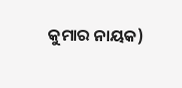କୁମାର ନାୟକ)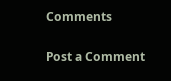Comments

Post a Comment